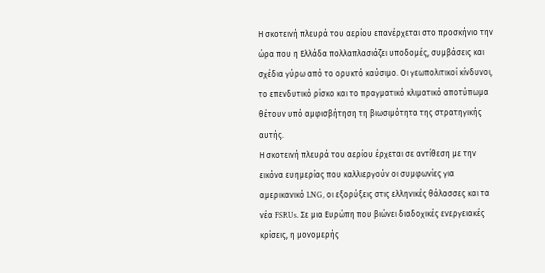Η σκοτεινή πλευρά του αερίου επανέρχεται στο προσκήνιο την ώρα που η Ελλάδα πολλαπλασιάζει υποδομές, συμβάσεις και σχέδια γύρω από το ορυκτό καύσιμο. Οι γεωπολιτικοί κίνδυνοι, το επενδυτικό ρίσκο και το πραγματικό κλιματικό αποτύπωμα θέτουν υπό αμφισβήτηση τη βιωσιμότητα της στρατηγικής αυτής.
Η σκοτεινή πλευρά του αερίου έρχεται σε αντίθεση με την εικόνα ευημερίας που καλλιεργούν οι συμφωνίες για αμερικανικό LNG, οι εξορύξεις στις ελληνικές θάλασσες και τα νέα FSRUs. Σε μια Ευρώπη που βιώνει διαδοχικές ενεργειακές κρίσεις, η μονομερής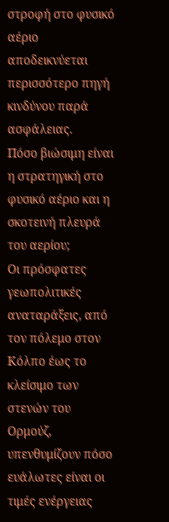στροφή στο φυσικό αέριο αποδεικνύεται περισσότερο πηγή κινδύνου παρά ασφάλειας.
Πόσο βιώσιμη είναι η στρατηγική στο φυσικό αέριο και η σκοτεινή πλευρά του αερίου;
Οι πρόσφατες γεωπολιτικές αναταράξεις, από τον πόλεμο στον Κόλπο έως το κλείσιμο των στενών του Ορμούζ, υπενθυμίζουν πόσο ευάλωτες είναι οι τιμές ενέργειας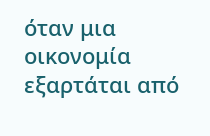όταν μια οικονομία εξαρτάται από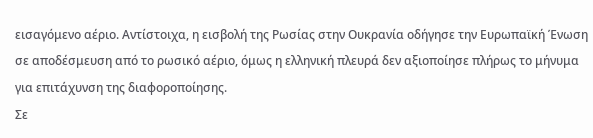εισαγόμενο αέριο. Αντίστοιχα, η εισβολή της Ρωσίας στην Ουκρανία οδήγησε την Ευρωπαϊκή Ένωση σε αποδέσμευση από το ρωσικό αέριο, όμως η ελληνική πλευρά δεν αξιοποίησε πλήρως το μήνυμα για επιτάχυνση της διαφοροποίησης.
Σε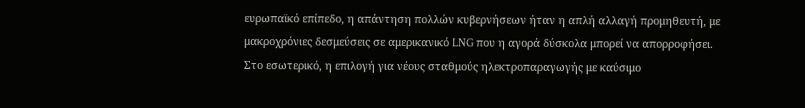ευρωπαϊκό επίπεδο, η απάντηση πολλών κυβερνήσεων ήταν η απλή αλλαγή προμηθευτή, με μακροχρόνιες δεσμεύσεις σε αμερικανικό LNG που η αγορά δύσκολα μπορεί να απορροφήσει. Στο εσωτερικό, η επιλογή για νέους σταθμούς ηλεκτροπαραγωγής με καύσιμο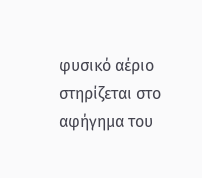φυσικό αέριο στηρίζεται στο αφήγημα του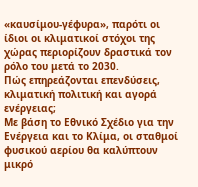«καυσίμου-γέφυρα», παρότι οι ίδιοι οι κλιματικοί στόχοι της χώρας περιορίζουν δραστικά τον ρόλο του μετά το 2030.
Πώς επηρεάζονται επενδύσεις, κλιματική πολιτική και αγορά ενέργειας;
Με βάση το Εθνικό Σχέδιο για την Ενέργεια και το Κλίμα, οι σταθμοί φυσικού αερίου θα καλύπτουν μικρό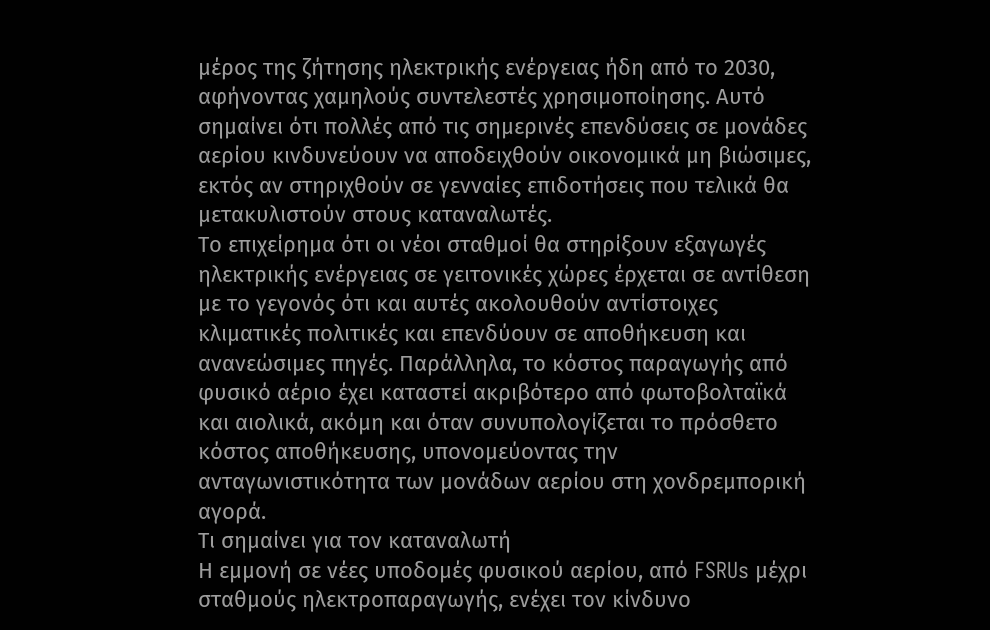μέρος της ζήτησης ηλεκτρικής ενέργειας ήδη από το 2030, αφήνοντας χαμηλούς συντελεστές χρησιμοποίησης. Αυτό σημαίνει ότι πολλές από τις σημερινές επενδύσεις σε μονάδες αερίου κινδυνεύουν να αποδειχθούν οικονομικά μη βιώσιμες, εκτός αν στηριχθούν σε γενναίες επιδοτήσεις που τελικά θα μετακυλιστούν στους καταναλωτές.
Το επιχείρημα ότι οι νέοι σταθμοί θα στηρίξουν εξαγωγές ηλεκτρικής ενέργειας σε γειτονικές χώρες έρχεται σε αντίθεση με το γεγονός ότι και αυτές ακολουθούν αντίστοιχες κλιματικές πολιτικές και επενδύουν σε αποθήκευση και ανανεώσιμες πηγές. Παράλληλα, το κόστος παραγωγής από φυσικό αέριο έχει καταστεί ακριβότερο από φωτοβολταϊκά και αιολικά, ακόμη και όταν συνυπολογίζεται το πρόσθετο κόστος αποθήκευσης, υπονομεύοντας την ανταγωνιστικότητα των μονάδων αερίου στη χονδρεμπορική αγορά.
Τι σημαίνει για τον καταναλωτή
Η εμμονή σε νέες υποδομές φυσικού αερίου, από FSRUs μέχρι σταθμούς ηλεκτροπαραγωγής, ενέχει τον κίνδυνο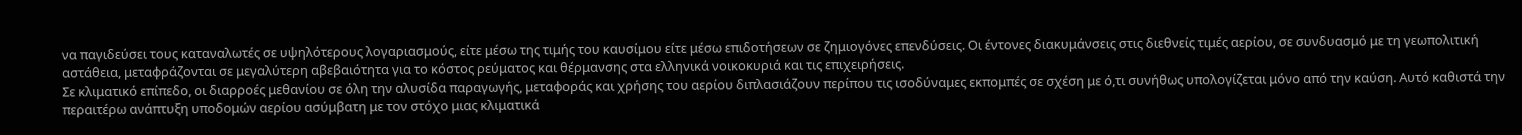να παγιδεύσει τους καταναλωτές σε υψηλότερους λογαριασμούς, είτε μέσω της τιμής του καυσίμου είτε μέσω επιδοτήσεων σε ζημιογόνες επενδύσεις. Οι έντονες διακυμάνσεις στις διεθνείς τιμές αερίου, σε συνδυασμό με τη γεωπολιτική αστάθεια, μεταφράζονται σε μεγαλύτερη αβεβαιότητα για το κόστος ρεύματος και θέρμανσης στα ελληνικά νοικοκυριά και τις επιχειρήσεις.
Σε κλιματικό επίπεδο, οι διαρροές μεθανίου σε όλη την αλυσίδα παραγωγής, μεταφοράς και χρήσης του αερίου διπλασιάζουν περίπου τις ισοδύναμες εκπομπές σε σχέση με ό,τι συνήθως υπολογίζεται μόνο από την καύση. Αυτό καθιστά την περαιτέρω ανάπτυξη υποδομών αερίου ασύμβατη με τον στόχο μιας κλιματικά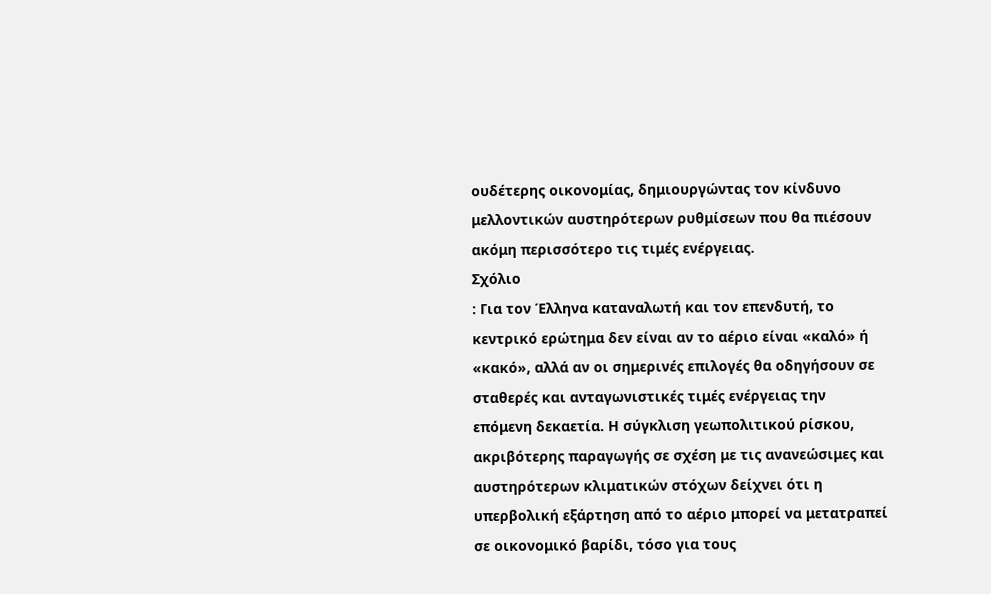ουδέτερης οικονομίας, δημιουργώντας τον κίνδυνο μελλοντικών αυστηρότερων ρυθμίσεων που θα πιέσουν ακόμη περισσότερο τις τιμές ενέργειας.
Σχόλιο
: Για τον Έλληνα καταναλωτή και τον επενδυτή, το κεντρικό ερώτημα δεν είναι αν το αέριο είναι «καλό» ή «κακό», αλλά αν οι σημερινές επιλογές θα οδηγήσουν σε σταθερές και ανταγωνιστικές τιμές ενέργειας την επόμενη δεκαετία. Η σύγκλιση γεωπολιτικού ρίσκου, ακριβότερης παραγωγής σε σχέση με τις ανανεώσιμες και αυστηρότερων κλιματικών στόχων δείχνει ότι η υπερβολική εξάρτηση από το αέριο μπορεί να μετατραπεί σε οικονομικό βαρίδι, τόσο για τους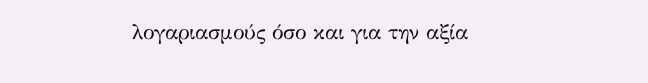λογαριασμούς όσο και για την αξία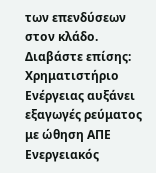των επενδύσεων στον κλάδο.
Διαβάστε επίσης:
Χρηματιστήριο Ενέργειας αυξάνει εξαγωγές ρεύματος με ώθηση ΑΠΕ
Ενεργειακός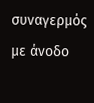συναγερμός με άνοδο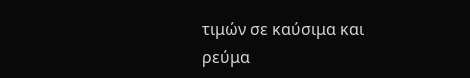τιμών σε καύσιμα και ρεύμα